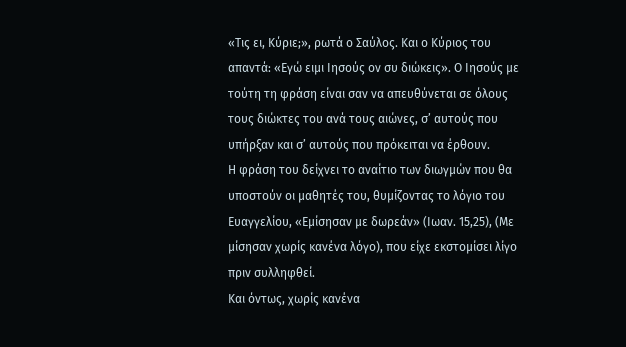«Τις ει, Κύριε;», ρωτά ο Σαύλος. Και ο Κύριος του απαντά: «Εγώ ειμι Ιησούς ον συ διώκεις». Ο Ιησούς με τούτη τη φράση είναι σαν να απευθύνεται σε όλους τους διώκτες του ανά τους αιώνες, σ’ αυτούς που υπήρξαν και σ’ αυτούς που πρόκειται να έρθουν.
Η φράση του δείχνει το αναίτιο των διωγμών που θα υποστούν οι μαθητές του, θυμίζοντας το λόγιο του Ευαγγελίου, «Εμίσησαν με δωρεάν» (Ιωαν. 15,25), (Με μίσησαν χωρίς κανένα λόγο), που είχε εκστομίσει λίγο πριν συλληφθεί.
Και όντως, χωρίς κανένα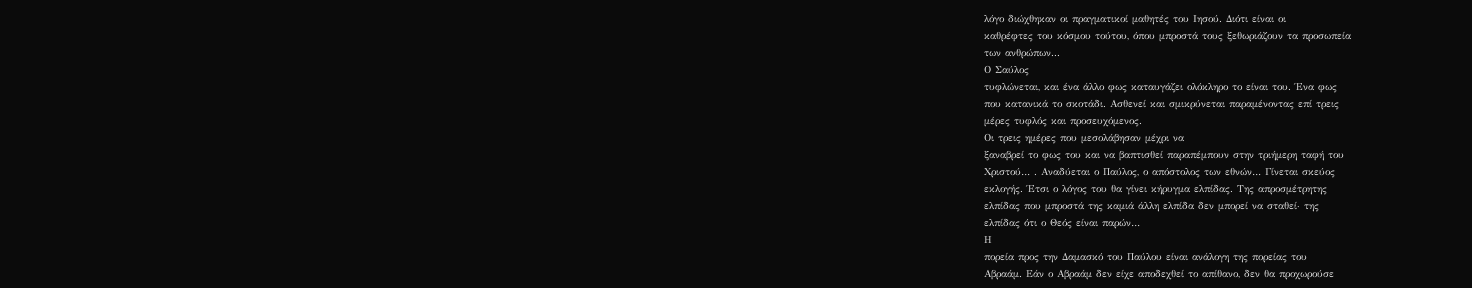λόγο διώχθηκαν οι πραγματικοί μαθητές του Ιησού. Διότι είναι οι
καθρέφτες του κόσμου τούτου, όπου μπροστά τους ξεθωριάζουν τα προσωπεία
των ανθρώπων...
Ο Σαύλος
τυφλώνεται, και ένα άλλο φως καταυγάζει ολόκληρο το είναι του. Ένα φως
που κατανικά το σκοτάδι. Ασθενεί και σμικρύνεται παραμένοντας επί τρεις
μέρες τυφλός και προσευχόμενος.
Οι τρεις ημέρες που μεσολάβησαν μέχρι να
ξαναβρεί το φως του και να βαπτισθεί παραπέμπουν στην τριήμερη ταφή του
Χριστού… . Αναδύεται ο Παύλος, ο απόστολος των εθνών… Γίνεται σκεύος
εκλογής. Έτσι ο λόγος του θα γίνει κήρυγμα ελπίδας. Της απροσμέτρητης
ελπίδας που μπροστά της καμιά άλλη ελπίδα δεν μπορεί να σταθεί∙ της
ελπίδας ότι ο Θεός είναι παρών…
Η
πορεία προς την Δαμασκό του Παύλου είναι ανάλογη της πορείας του
Αβραάμ. Εάν ο Αβραάμ δεν είχε αποδεχθεί το απίθανο, δεν θα προχωρούσε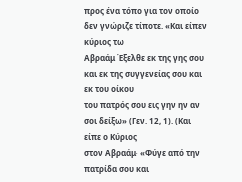προς ένα τόπο για τον οποίο δεν γνώριζε τίποτε. «Και είπεν κύριος τω
Αβραάμ Έξελθε εκ της γης σου και εκ της συγγενείας σου και εκ του οίκου
του πατρός σου εις γην ην αν σοι δείξω» (Γεν. 12, 1). (Και είπε ο Κύριος
στον Αβραάμ∙ «Φύγε από την πατρίδα σου και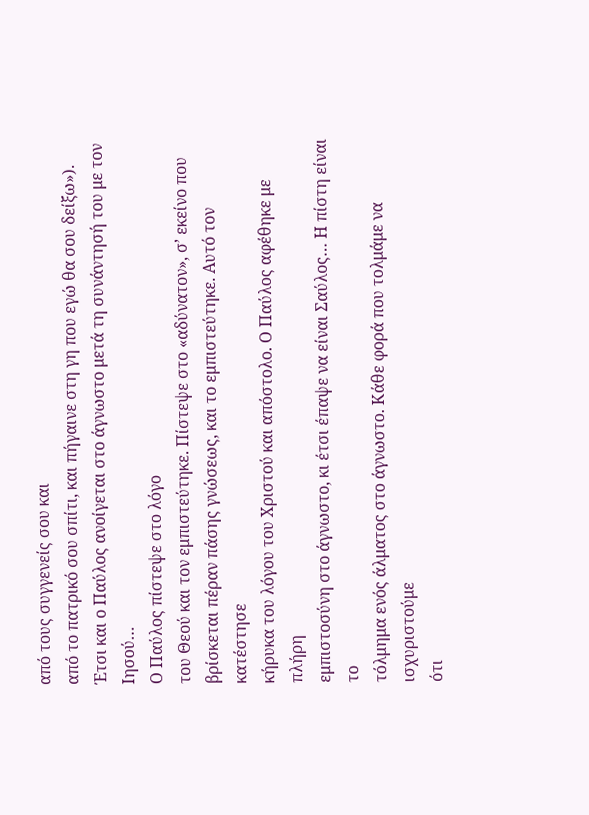από τους συγγενείς σου και
από το πατρικό σου σπίτι, και πήγαινε στη γη που εγώ θα σου δείξω»).
Έτσι και ο Παύλος ανοίγεται στο άγνωστο μετά τη συνάντησή του με τον
Ιησού…
Ο Παύλος πίστεψε στο λόγο
του Θεού και τον εμπιστεύτηκε. Πίστεψε στο «αδύνατον», σ’ εκείνο που
βρίσκεται πέραν πάσης γνώσεως, και το εμπιστεύτηκε. Αυτό τον κατέστησε
κήρυκα του λόγου του Χριστού και απόστολο. Ο Παύλος αφέθηκε με πλήρη
εμπιστοσύνη στο άγνωστο, κι έτσι έπαψε να είναι Σαύλος… Η πίστη είναι το
τόλμημα ενός άλματος στο άγνωστο. Κάθε φορά που τολμάμε να ισχυριστούμε
ότι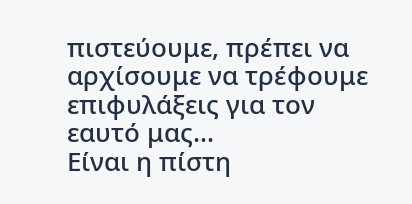πιστεύουμε, πρέπει να αρχίσουμε να τρέφουμε επιφυλάξεις για τον
εαυτό μας…
Είναι η πίστη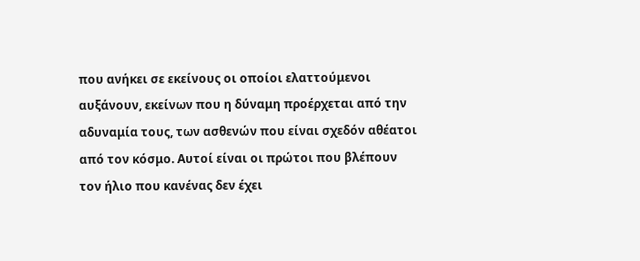που ανήκει σε εκείνους οι οποίοι ελαττούμενοι αυξάνουν, εκείνων που η δύναμη προέρχεται από την αδυναμία τους, των ασθενών που είναι σχεδόν αθέατοι από τον κόσμο. Αυτοί είναι οι πρώτοι που βλέπουν τον ήλιο που κανένας δεν έχει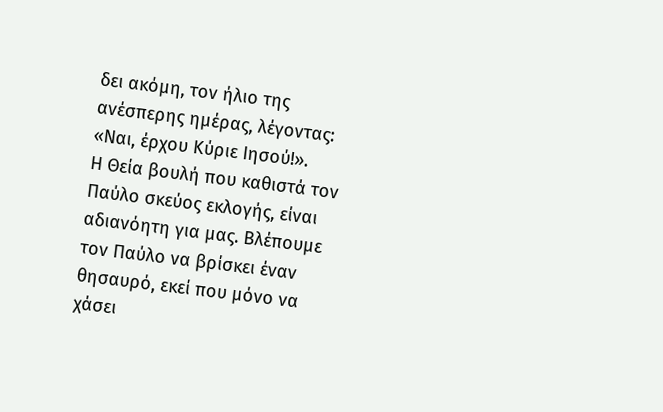δει ακόμη, τον ήλιο της ανέσπερης ημέρας, λέγοντας: «Ναι, έρχου Κύριε Ιησού!».
Η Θεία βουλή που καθιστά τον Παύλο σκεύος εκλογής, είναι αδιανόητη για μας. Βλέπουμε τον Παύλο να βρίσκει έναν θησαυρό, εκεί που μόνο να χάσει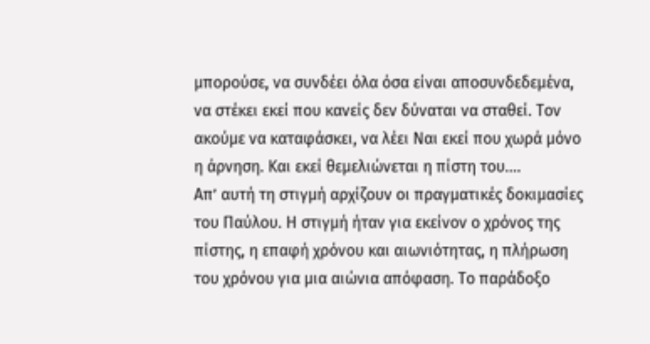μπορούσε, να συνδέει όλα όσα είναι αποσυνδεδεμένα, να στέκει εκεί που κανείς δεν δύναται να σταθεί. Τον ακούμε να καταφάσκει, να λέει Ναι εκεί που χωρά μόνο η άρνηση. Και εκεί θεμελιώνεται η πίστη του….
Απ’ αυτή τη στιγμή αρχίζουν οι πραγματικές δοκιμασίες του Παύλου. Η στιγμή ήταν για εκείνον ο χρόνος της πίστης, η επαφή χρόνου και αιωνιότητας, η πλήρωση του χρόνου για μια αιώνια απόφαση. Το παράδοξο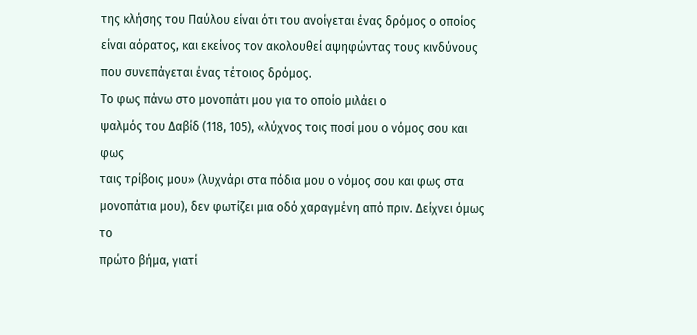της κλήσης του Παύλου είναι ότι του ανοίγεται ένας δρόμος ο οποίος είναι αόρατος, και εκείνος τον ακολουθεί αψηφώντας τους κινδύνους που συνεπάγεται ένας τέτοιος δρόμος.
Το φως πάνω στο μονοπάτι μου για το οποίο μιλάει ο
ψαλμός του Δαβίδ (118, 105), «λύχνος τοις ποσί μου ο νόμος σου και φως
ταις τρίβοις μου» (λυχνάρι στα πόδια μου ο νόμος σου και φως στα
μονοπάτια μου), δεν φωτίζει μια οδό χαραγμένη από πριν. Δείχνει όμως το
πρώτο βήμα, γιατί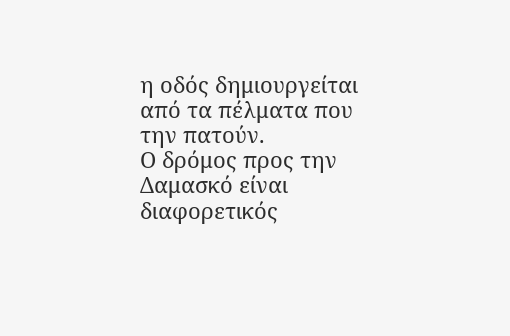η οδός δημιουργείται από τα πέλματα που την πατούν.
Ο δρόμος προς την Δαμασκό είναι διαφορετικός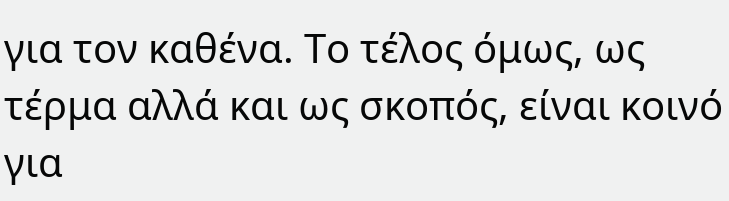για τον καθένα. Το τέλος όμως, ως τέρμα αλλά και ως σκοπός, είναι κοινό για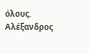όλους.
Αλέξανδρος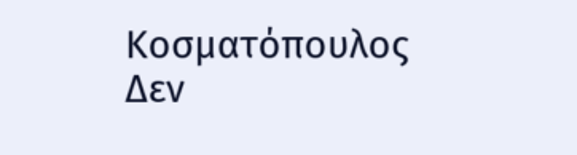Κοσματόπουλος
Δεν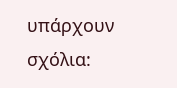υπάρχουν σχόλια: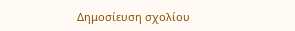Δημοσίευση σχολίου